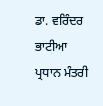ਡਾ. ਵਰਿੰਦਰ ਭਾਟੀਆ
ਪ੍ਰਧਾਨ ਮੰਤਰੀ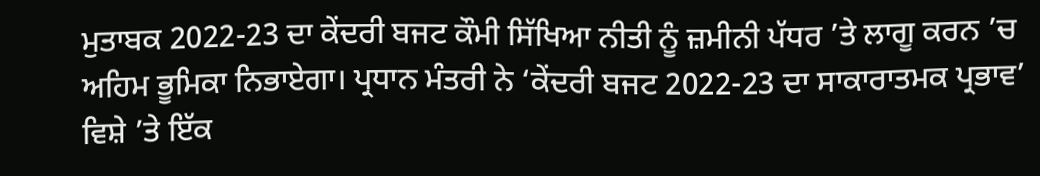ਮੁਤਾਬਕ 2022-23 ਦਾ ਕੇਂਦਰੀ ਬਜਟ ਕੌਮੀ ਸਿੱਖਿਆ ਨੀਤੀ ਨੂੰ ਜ਼ਮੀਨੀ ਪੱਧਰ ’ਤੇ ਲਾਗੂ ਕਰਨ ’ਚ ਅਹਿਮ ਭੂਮਿਕਾ ਨਿਭਾਏਗਾ। ਪ੍ਰਧਾਨ ਮੰਤਰੀ ਨੇ ‘ਕੇਂਦਰੀ ਬਜਟ 2022-23 ਦਾ ਸਾਕਾਰਾਤਮਕ ਪ੍ਰਭਾਵ’ ਵਿਸ਼ੇ ’ਤੇ ਇੱਕ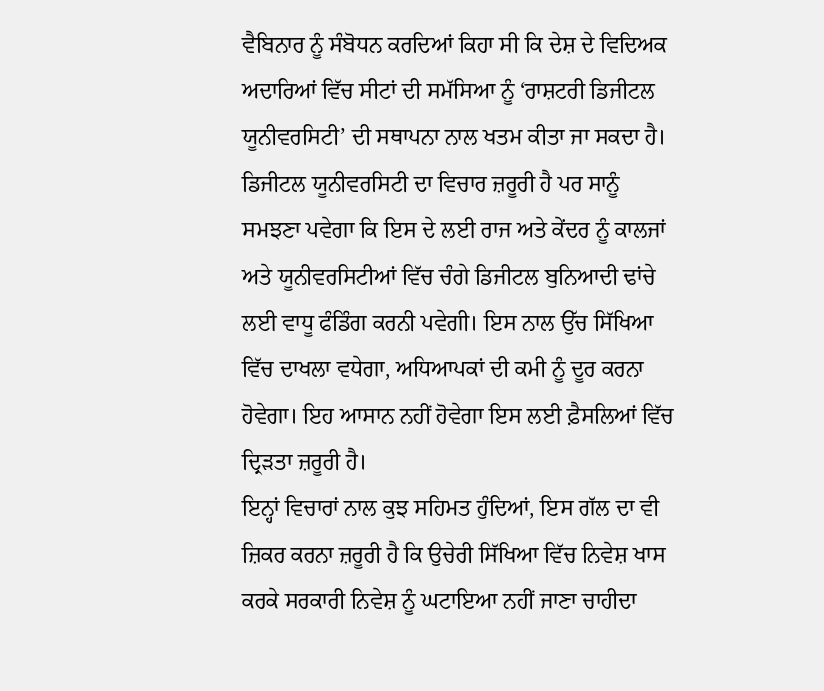ਵੈਬਿਨਾਰ ਨੂੰ ਸੰਬੋਧਨ ਕਰਦਿਆਂ ਕਿਹਾ ਸੀ ਕਿ ਦੇਸ਼ ਦੇ ਵਿਦਿਅਕ ਅਦਾਰਿਆਂ ਵਿੱਚ ਸੀਟਾਂ ਦੀ ਸਮੱਸਿਆ ਨੂੰ ‘ਰਾਸ਼ਟਰੀ ਡਿਜੀਟਲ ਯੂਨੀਵਰਸਿਟੀ’ ਦੀ ਸਥਾਪਨਾ ਨਾਲ ਖਤਮ ਕੀਤਾ ਜਾ ਸਕਦਾ ਹੈ। ਡਿਜੀਟਲ ਯੂਨੀਵਰਸਿਟੀ ਦਾ ਵਿਚਾਰ ਜ਼ਰੂਰੀ ਹੈ ਪਰ ਸਾਨੂੰ ਸਮਝਣਾ ਪਵੇਗਾ ਕਿ ਇਸ ਦੇ ਲਈ ਰਾਜ ਅਤੇ ਕੇਂਦਰ ਨੂੰ ਕਾਲਜਾਂ ਅਤੇ ਯੂਨੀਵਰਸਿਟੀਆਂ ਵਿੱਚ ਚੰਗੇ ਡਿਜੀਟਲ ਬੁਨਿਆਦੀ ਢਾਂਚੇ ਲਈ ਵਾਧੂ ਫੰਡਿੰਗ ਕਰਨੀ ਪਵੇਗੀ। ਇਸ ਨਾਲ ਉੱਚ ਸਿੱਖਿਆ ਵਿੱਚ ਦਾਖਲਾ ਵਧੇਗਾ, ਅਧਿਆਪਕਾਂ ਦੀ ਕਮੀ ਨੂੰ ਦੂਰ ਕਰਨਾ ਹੋਵੇਗਾ। ਇਹ ਆਸਾਨ ਨਹੀਂ ਹੋਵੇਗਾ ਇਸ ਲਈ ਫ਼ੈਸਲਿਆਂ ਵਿੱਚ ਦ੍ਰਿੜਤਾ ਜ਼ਰੂਰੀ ਹੈ।
ਇਨ੍ਹਾਂ ਵਿਚਾਰਾਂ ਨਾਲ ਕੁਝ ਸਹਿਮਤ ਹੁੰਦਿਆਂ, ਇਸ ਗੱਲ ਦਾ ਵੀ ਜ਼ਿਕਰ ਕਰਨਾ ਜ਼ਰੂਰੀ ਹੈ ਕਿ ਉਚੇਰੀ ਸਿੱਖਿਆ ਵਿੱਚ ਨਿਵੇਸ਼ ਖਾਸ ਕਰਕੇ ਸਰਕਾਰੀ ਨਿਵੇਸ਼ ਨੂੰ ਘਟਾਇਆ ਨਹੀਂ ਜਾਣਾ ਚਾਹੀਦਾ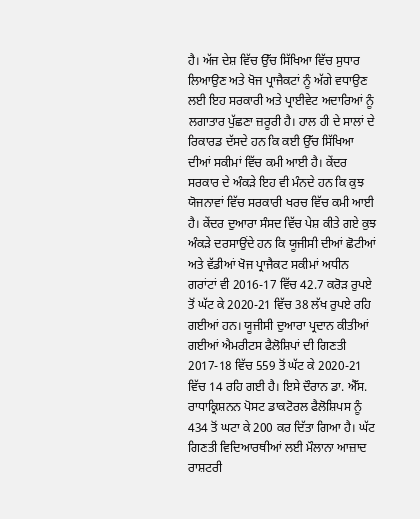ਹੈ। ਅੱਜ ਦੇਸ਼ ਵਿੱਚ ਉੱਚ ਸਿੱਖਿਆ ਵਿੱਚ ਸੁਧਾਰ ਲਿਆਉਣ ਅਤੇ ਖੋਜ ਪ੍ਰਾਜੈਕਟਾਂ ਨੂੰ ਅੱਗੇ ਵਧਾਉਣ ਲਈ ਇਹ ਸਰਕਾਰੀ ਅਤੇ ਪ੍ਰਾਈਵੇਟ ਅਦਾਰਿਆਂ ਨੂੰ ਲਗਾਤਾਰ ਪੁੱਛਣਾ ਜ਼ਰੂਰੀ ਹੈ। ਹਾਲ ਹੀ ਦੇ ਸਾਲਾਂ ਦੇ ਰਿਕਾਰਡ ਦੱਸਦੇ ਹਨ ਕਿ ਕਈ ਉੱਚ ਸਿੱਖਿਆ ਦੀਆਂ ਸਕੀਮਾਂ ਵਿੱਚ ਕਮੀ ਆਈ ਹੈ। ਕੇਂਦਰ ਸਰਕਾਰ ਦੇ ਅੰਕੜੇ ਇਹ ਵੀ ਮੰਨਦੇ ਹਨ ਕਿ ਕੁਝ ਯੋਜਨਾਵਾਂ ਵਿੱਚ ਸਰਕਾਰੀ ਖਰਚ ਵਿੱਚ ਕਮੀ ਆਈ ਹੈ। ਕੇਂਦਰ ਦੁਆਰਾ ਸੰਸਦ ਵਿੱਚ ਪੇਸ਼ ਕੀਤੇ ਗਏ ਕੁਝ ਅੰਕੜੇ ਦਰਸਾਉਂਦੇ ਹਨ ਕਿ ਯੂਜੀਸੀ ਦੀਆਂ ਛੋਟੀਆਂ ਅਤੇ ਵੱਡੀਆਂ ਖੋਜ ਪ੍ਰਾਜੈਕਟ ਸਕੀਮਾਂ ਅਧੀਨ ਗਰਾਂਟਾਂ ਵੀ 2016-17 ਵਿੱਚ 42.7 ਕਰੋੜ ਰੁਪਏ ਤੋਂ ਘੱਟ ਕੇ 2020-21 ਵਿੱਚ 38 ਲੱਖ ਰੁਪਏ ਰਹਿ ਗਈਆਂ ਹਨ। ਯੂਜੀਸੀ ਦੁਆਰਾ ਪ੍ਰਦਾਨ ਕੀਤੀਆਂ ਗਈਆਂ ਐਮਰੀਟਸ ਫੈਲੋਸ਼ਿਪਾਂ ਦੀ ਗਿਣਤੀ 2017-18 ਵਿੱਚ 559 ਤੋਂ ਘੱਟ ਕੇ 2020-21 ਵਿੱਚ 14 ਰਹਿ ਗਈ ਹੈ। ਇਸੇ ਦੌਰਾਨ ਡਾ. ਐੱਸ. ਰਾਧਾਕ੍ਰਿਸ਼ਨਨ ਪੋਸਟ ਡਾਕਟੋਰਲ ਫੈਲੋਸ਼ਿਪਸ ਨੂੰ 434 ਤੋਂ ਘਟਾ ਕੇ 200 ਕਰ ਦਿੱਤਾ ਗਿਆ ਹੈ। ਘੱਟ ਗਿਣਤੀ ਵਿਦਿਆਰਥੀਆਂ ਲਈ ਮੌਲਾਨਾ ਆਜ਼ਾਦ ਰਾਸ਼ਟਰੀ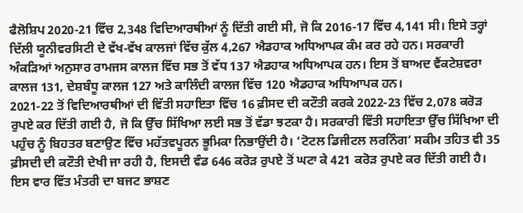ਫੈਲੋਸ਼ਿਪ 2020-21 ਵਿੱਚ 2,348 ਵਿਦਿਆਰਥੀਆਂ ਨੂੰ ਦਿੱਤੀ ਗਈ ਸੀ, ਜੋ ਕਿ 2016-17 ਵਿੱਚ 4,141 ਸੀ। ਇਸੇ ਤਰ੍ਹਾਂ ਦਿੱਲੀ ਯੂਨੀਵਰਸਿਟੀ ਦੇ ਵੱਖ-ਵੱਖ ਕਾਲਜਾਂ ਵਿੱਚ ਕੁੱਲ 4,267 ਐਡਹਾਕ ਅਧਿਆਪਕ ਕੰਮ ਕਰ ਰਹੇ ਹਨ। ਸਰਕਾਰੀ ਅੰਕੜਿਆਂ ਅਨੁਸਾਰ ਰਾਮਜਸ ਕਾਲਜ ਵਿੱਚ ਸਭ ਤੋਂ ਵੱਧ 137 ਐਡਹਾਕ ਅਧਿਆਪਕ ਹਨ। ਇਸ ਤੋਂ ਬਾਅਦ ਵੈਂਕਟੇਸ਼ਵਰਾ ਕਾਲਜ 131, ਦੇਸ਼ਬੰਧੂ ਕਾਲਜ 127 ਅਤੇ ਕਾਲਿੰਦੀ ਕਾਲਜ ਵਿੱਚ 120 ਐਡਹਾਕ ਅਧਿਆਪਕ ਹਨ।
2021-22 ਤੋਂ ਵਿਦਿਆਰਥੀਆਂ ਦੀ ਵਿੱਤੀ ਸਹਾਇਤਾ ਵਿੱਚ 16 ਫ਼ੀਸਦ ਦੀ ਕਟੌਤੀ ਕਰਕੇ 2022-23 ਵਿੱਚ 2,078 ਕਰੋੜ ਰੁਪਏ ਕਰ ਦਿੱਤੀ ਗਈ ਹੈ, ਜੋ ਕਿ ਉੱਚ ਸਿੱਖਿਆ ਲਈ ਸਭ ਤੋਂ ਵੱਡਾ ਝਟਕਾ ਹੈ। ਸਰਕਾਰੀ ਵਿੱਤੀ ਸਹਾਇਤਾ ਉੱਚ ਸਿੱਖਿਆ ਦੀ ਪਹੁੰਚ ਨੂੰ ਬਿਹਤਰ ਬਣਾਉਣ ਵਿੱਚ ਮਹੱਤਵਪੂਰਨ ਭੂਮਿਕਾ ਨਿਭਾਉਂਦੀ ਹੈ। ‘ਟੋਟਲ ਡਿਜੀਟਲ ਲਰਨਿੰਗ’ ਸਕੀਮ ਤਹਿਤ ਵੀ 35 ਫ਼ੀਸਦੀ ਦੀ ਕਟੌਤੀ ਦੇਖੀ ਜਾ ਰਹੀ ਹੈ, ਇਸਦੀ ਵੰਡ 646 ਕਰੋੜ ਰੁਪਏ ਤੋਂ ਘਟਾ ਕੇ 421 ਕਰੋੜ ਰੁਪਏ ਕਰ ਦਿੱਤੀ ਗਈ ਹੈ। ਇਸ ਵਾਰ ਵਿੱਤ ਮੰਤਰੀ ਦਾ ਬਜਟ ਭਾਸ਼ਣ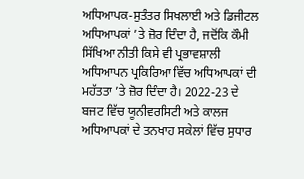ਅਧਿਆਪਕ-ਸੁਤੰਤਰ ਸਿਖਲਾਈ ਅਤੇ ਡਿਜੀਟਲ ਅਧਿਆਪਕਾਂ ’ਤੇ ਜ਼ੋਰ ਦਿੰਦਾ ਹੈ, ਜਦੋਂਕਿ ਕੌਮੀ ਸਿੱਖਿਆ ਨੀਤੀ ਕਿਸੇ ਵੀ ਪ੍ਰਭਾਵਸ਼ਾਲੀ ਅਧਿਆਪਨ ਪ੍ਰਕਿਰਿਆ ਵਿੱਚ ਅਧਿਆਪਕਾਂ ਦੀ ਮਹੱਤਤਾ ’ਤੇ ਜ਼ੋਰ ਦਿੰਦਾ ਹੈ। 2022-23 ਦੇ ਬਜਟ ਵਿੱਚ ਯੂਨੀਵਰਸਿਟੀ ਅਤੇ ਕਾਲਜ ਅਧਿਆਪਕਾਂ ਦੇ ਤਨਖਾਹ ਸਕੇਲਾਂ ਵਿੱਚ ਸੁਧਾਰ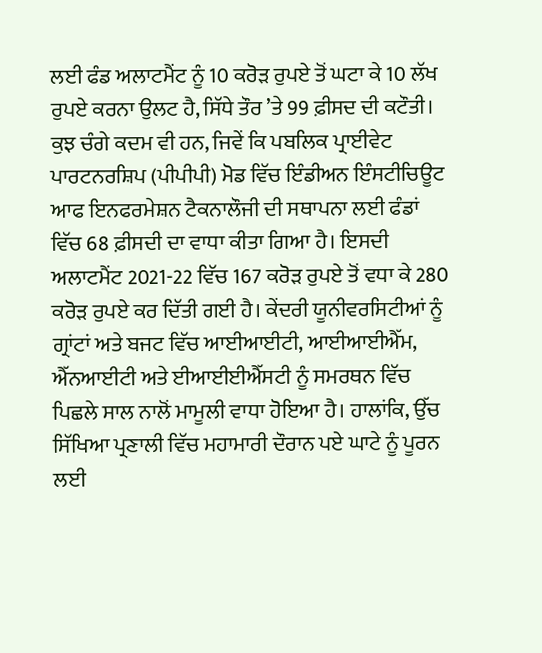ਲਈ ਫੰਡ ਅਲਾਟਮੈਂਟ ਨੂੰ 10 ਕਰੋੜ ਰੁਪਏ ਤੋਂ ਘਟਾ ਕੇ 10 ਲੱਖ ਰੁਪਏ ਕਰਨਾ ਉਲਟ ਹੈ, ਸਿੱਧੇ ਤੌਰ ’ਤੇ 99 ਫ਼ੀਸਦ ਦੀ ਕਟੌਤੀ। ਕੁਝ ਚੰਗੇ ਕਦਮ ਵੀ ਹਨ, ਜਿਵੇਂ ਕਿ ਪਬਲਿਕ ਪ੍ਰਾਈਵੇਟ ਪਾਰਟਨਰਸ਼ਿਪ (ਪੀਪੀਪੀ) ਮੋਡ ਵਿੱਚ ਇੰਡੀਅਨ ਇੰਸਟੀਚਿਊਟ ਆਫ ਇਨਫਰਮੇਸ਼ਨ ਟੈਕਨਾਲੌਜੀ ਦੀ ਸਥਾਪਨਾ ਲਈ ਫੰਡਾਂ ਵਿੱਚ 68 ਫ਼ੀਸਦੀ ਦਾ ਵਾਧਾ ਕੀਤਾ ਗਿਆ ਹੈ। ਇਸਦੀ ਅਲਾਟਮੈਂਟ 2021-22 ਵਿੱਚ 167 ਕਰੋੜ ਰੁਪਏ ਤੋਂ ਵਧਾ ਕੇ 280 ਕਰੋੜ ਰੁਪਏ ਕਰ ਦਿੱਤੀ ਗਈ ਹੈ। ਕੇਂਦਰੀ ਯੂਨੀਵਰਸਿਟੀਆਂ ਨੂੰ ਗ੍ਰਾਂਟਾਂ ਅਤੇ ਬਜਟ ਵਿੱਚ ਆਈਆਈਟੀ, ਆਈਆਈਐੱਮ, ਐੱਨਆਈਟੀ ਅਤੇ ਈਆਈਈਐੱਸਟੀ ਨੂੰ ਸਮਰਥਨ ਵਿੱਚ ਪਿਛਲੇ ਸਾਲ ਨਾਲੋਂ ਮਾਮੂਲੀ ਵਾਧਾ ਹੋਇਆ ਹੈ। ਹਾਲਾਂਕਿ, ਉੱਚ ਸਿੱਖਿਆ ਪ੍ਰਣਾਲੀ ਵਿੱਚ ਮਹਾਮਾਰੀ ਦੌਰਾਨ ਪਏ ਘਾਟੇ ਨੂੰ ਪੂਰਨ ਲਈ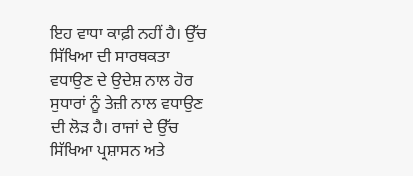ਇਹ ਵਾਧਾ ਕਾਫ਼ੀ ਨਹੀਂ ਹੈ। ਉੱਚ ਸਿੱਖਿਆ ਦੀ ਸਾਰਥਕਤਾ ਵਧਾਉਣ ਦੇ ਉਦੇਸ਼ ਨਾਲ ਹੋਰ ਸੁਧਾਰਾਂ ਨੂੰ ਤੇਜ਼ੀ ਨਾਲ ਵਧਾਉਣ ਦੀ ਲੋੜ ਹੈ। ਰਾਜਾਂ ਦੇ ਉੱਚ ਸਿੱਖਿਆ ਪ੍ਰਸ਼ਾਸਨ ਅਤੇ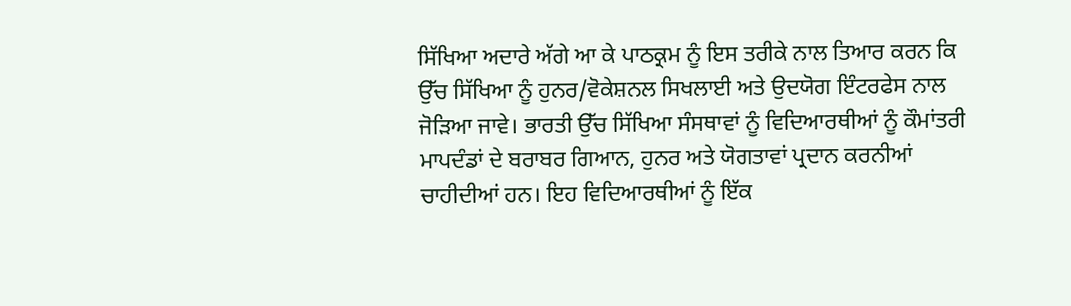ਸਿੱਖਿਆ ਅਦਾਰੇ ਅੱਗੇ ਆ ਕੇ ਪਾਠਕ੍ਰਮ ਨੂੰ ਇਸ ਤਰੀਕੇ ਨਾਲ ਤਿਆਰ ਕਰਨ ਕਿ ਉੱਚ ਸਿੱਖਿਆ ਨੂੰ ਹੁਨਰ/ਵੋਕੇਸ਼ਨਲ ਸਿਖਲਾਈ ਅਤੇ ਉਦਯੋਗ ਇੰਟਰਫੇਸ ਨਾਲ ਜੋੜਿਆ ਜਾਵੇ। ਭਾਰਤੀ ਉੱਚ ਸਿੱਖਿਆ ਸੰਸਥਾਵਾਂ ਨੂੰ ਵਿਦਿਆਰਥੀਆਂ ਨੂੰ ਕੌਮਾਂਤਰੀ ਮਾਪਦੰਡਾਂ ਦੇ ਬਰਾਬਰ ਗਿਆਨ, ਹੁਨਰ ਅਤੇ ਯੋਗਤਾਵਾਂ ਪ੍ਰਦਾਨ ਕਰਨੀਆਂ ਚਾਹੀਦੀਆਂ ਹਨ। ਇਹ ਵਿਦਿਆਰਥੀਆਂ ਨੂੰ ਇੱਕ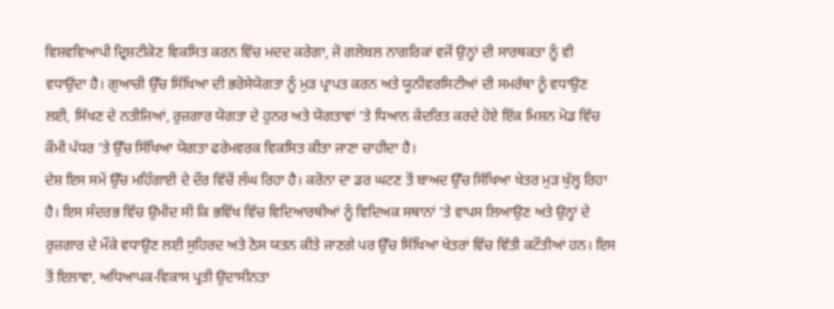ਵਿਸ਼ਵਵਿਆਪੀ ਦ੍ਰਿਸ਼ਟੀਕੋਣ ਵਿਕਸਿਤ ਕਰਨ ਵਿੱਚ ਮਦਦ ਕਰੇਗਾ, ਜੋ ਗਲੋਬਲ ਨਾਗਰਿਕਾਂ ਵਜੋਂ ਉਨ੍ਹਾਂ ਦੀ ਸਾਰਥਕਤਾ ਨੂੰ ਵੀ ਵਧਾਉਂਦਾ ਹੈ। ਗੁਆਚੀ ਉੱਚ ਸਿੱਖਿਆ ਦੀ ਭਰੋਸੇਯੋਗਤਾ ਨੂੰ ਮੁੜ ਪ੍ਰਾਪਤ ਕਰਨ ਅਤੇ ਯੂਨੀਵਰਸਿਟੀਆਂ ਦੀ ਸਮਰੱਥਾ ਨੂੰ ਵਧਾਉਣ ਲਈ, ਸਿੱਖਣ ਦੇ ਨਤੀਜਿਆਂ, ਰੁਜ਼ਗਾਰ ਯੋਗਤਾ ਦੇ ਹੁਨਰ ਅਤੇ ਯੋਗਤਾਵਾਂ ’ਤੇ ਧਿਆਨ ਕੇਂਦਰਿਤ ਕਰਦੇ ਹੋਏ ਇੱਕ ਮਿਸ਼ਨ ਮੋਡ ਵਿੱਚ ਕੌਮੀ ਪੱਧਰ ’ਤੇ ਉੱਚ ਸਿੱਖਿਆ ਯੋਗਤਾ ਫਰੇਮਵਰਕ ਵਿਕਸਿਤ ਕੀਤਾ ਜਾਣਾ ਚਾਹੀਦਾ ਹੈ।
ਦੇਸ਼ ਇਸ ਸਮੇਂ ਉੱਚ ਮਹਿੰਗਾਈ ਦੇ ਦੌਰ ਵਿੱਚੋਂ ਲੰਘ ਰਿਹਾ ਹੈ। ਕਰੋਨਾ ਦਾ ਡਰ ਘਟਣ ਤੋਂ ਬਾਅਦ ਉੱਚ ਸਿੱਖਿਆ ਖੇਤਰ ਮੁੜ ਖੁੱਲ੍ਹ ਰਿਹਾ ਹੈ। ਇਸ ਸੰਦਰਭ ਵਿੱਚ ਉਮੀਦ ਸੀ ਕਿ ਭਵਿੱਖ ਵਿੱਚ ਵਿਦਿਆਰਥੀਆਂ ਨੂੰ ਵਿਦਿਅਕ ਸਥਾਨਾਂ ’ਤੇ ਵਾਪਸ ਲਿਆਉਣ ਅਤੇ ਉਨ੍ਹਾਂ ਦੇ ਰੁਜ਼ਗਾਰ ਦੇ ਮੌਕੇ ਵਧਾਉਣ ਲਈ ਸੁਹਿਰਦ ਅਤੇ ਠੋਸ ਯਤਨ ਕੀਤੇ ਜਾਣਗੇ ਪਰ ਉੱਚ ਸਿੱਖਿਆ ਖੇਤਰਾਂ ਵਿੱਚ ਵਿੱਤੀ ਕਟੌਤੀਆਂ ਹਨ। ਇਸ ਤੋਂ ਇਲਾਵਾ, ਅਧਿਆਪਕ-ਵਿਕਾਸ ਪ੍ਰਤੀ ਉਦਾਸੀਨਤਾ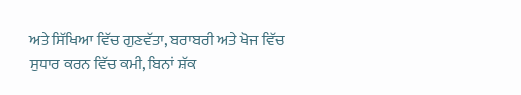ਅਤੇ ਸਿੱਖਿਆ ਵਿੱਚ ਗੁਣਵੱਤਾ, ਬਰਾਬਰੀ ਅਤੇ ਖੋਜ ਵਿੱਚ ਸੁਧਾਰ ਕਰਨ ਵਿੱਚ ਕਮੀ, ਬਿਨਾਂ ਸ਼ੱਕ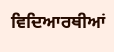ਵਿਦਿਆਰਥੀਆਂ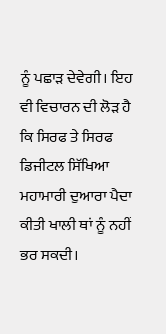ਨੂੰ ਪਛਾੜ ਦੇਵੇਗੀ। ਇਹ ਵੀ ਵਿਚਾਰਨ ਦੀ ਲੋੜ ਹੈ ਕਿ ਸਿਰਫ ਤੇ ਸਿਰਫ ਡਿਜੀਟਲ ਸਿੱਖਿਆ ਮਹਾਮਾਰੀ ਦੁਆਰਾ ਪੈਦਾ ਕੀਤੀ ਖਾਲੀ ਥਾਂ ਨੂੰ ਨਹੀਂ ਭਰ ਸਕਦੀ।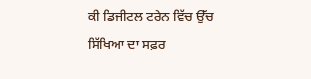ਕੀ ਡਿਜੀਟਲ ਟਰੇਨ ਵਿੱਚ ਉੱਚ ਸਿੱਖਿਆ ਦਾ ਸਫ਼ਰ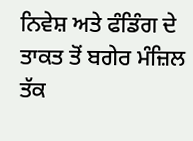ਨਿਵੇਸ਼ ਅਤੇ ਫੰਡਿੰਗ ਦੇ ਤਾਕਤ ਤੋਂ ਬਗੇਰ ਮੰਜ਼ਿਲ ਤੱਕ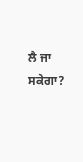ਲੈ ਜਾ ਸਕੇਗਾ?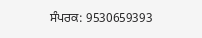ਸੰਪਰਕ: 9530659393